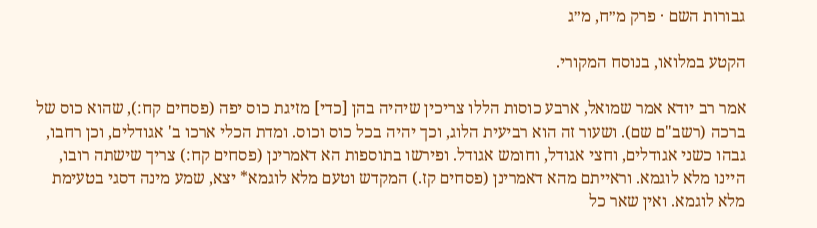גבורות השם · פרק מ״ח, מ״ג

הקטע במלואו, בנוסח המקורי.

אמר רב יודא אמר שמואל, ארבע כוסות הללו צריכין שיהיה בהן [כדי] מזיגת כוס יפה (פסחים קח:), שהוא כוס של ברכה (רשב"ם שם). ושעור זה הוא רביעית הלוג, וכך יהיה בכל כוס וכוס. ומדת הכלי ארכו ב' אגודלים, וכן רחבו, גבהו כשני אגודלים, וחצי אגודל, וחומש אגודל. ופירשו בתוספות הא דאמרינן (פסחים קח:) צריך שישתה רובו, היינו מלא לוגמא. וראייתם מהא דאמרינן (פסחים קז.) המקדש וטעם מלא לוגמא* יצא, שמע מינה דסגי בטעימת מלא לוגמא. ואין שאר כל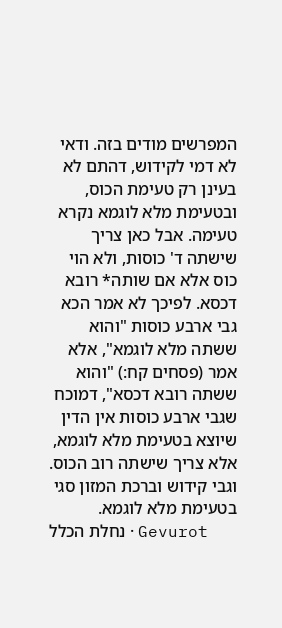המפרשים מודים בזה. ודאי לא דמי לקידוש, דהתם לא בעינן רק טעימת הכוס, ובטעימת מלא לוגמא נקרא טעימה. אבל כאן צריך שישתה ד' כוסות, ולא הוי כוס אלא אם שותה* רובא דכסא. לפיכך לא אמר הכא גבי ארבע כוסות "והוא ששתה מלא לוגמא", אלא אמר (פסחים קח:) "והוא ששתה רובא דכסא", דמוכח שגבי ארבע כוסות אין הדין שיוצא בטעימת מלא לוגמא, אלא צריך שישתה רוב הכוס. וגבי קידוש וברכת המזון סגי בטעימת מלא לוגמא.
נחלת הכלל · Gevurot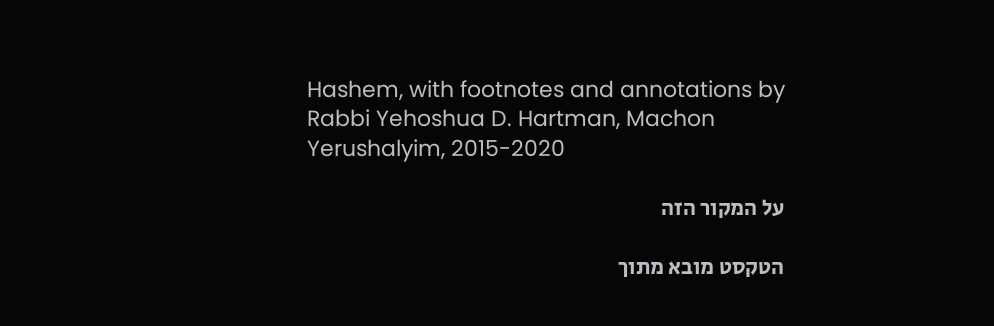Hashem, with footnotes and annotations by Rabbi Yehoshua D. Hartman, Machon Yerushalyim, 2015-2020

על המקור הזה

הטקסט מובא מתוך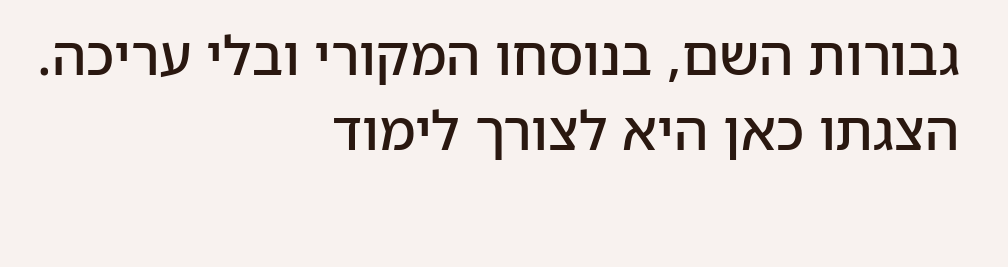גבורות השם, בנוסחו המקורי ובלי עריכה. הצגתו כאן היא לצורך לימוד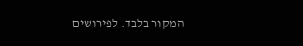המקור בלבד. לפירושים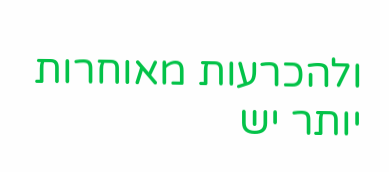ולהכרעות מאוחרות יותר יש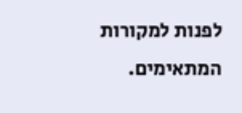לפנות למקורות המתאימים.